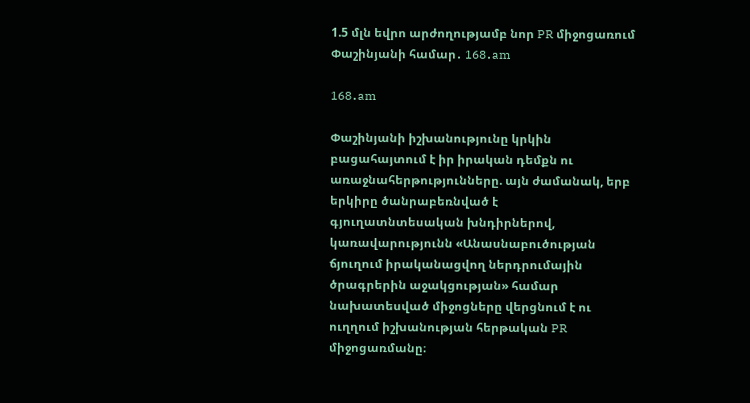1.5 մլն եվրո արժողությամբ նոր PR միջոցառում Փաշինյանի համար․ 168․am

168․am

Փաշինյանի իշխանությունը կրկին բացահայտում է իր իրական դեմքն ու առաջնահերթությունները. այն ժամանակ, երբ երկիրը ծանրաբեռնված է գյուղատնտեսական խնդիրներով, կառավարությունն «Անասնաբուծության ճյուղում իրականացվող ներդրումային ծրագրերին աջակցության» համար նախատեսված միջոցները վերցնում է ու ուղղում իշխանության հերթական PR միջոցառմանը։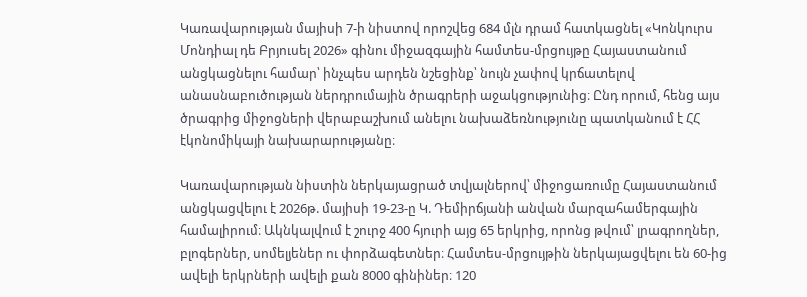Կառավարության մայիսի 7-ի նիստով որոշվեց 684 մլն դրամ հատկացնել «Կոնկուրս Մոնդիալ դե Բրյուսել 2026» գինու միջազգային համտես-մրցույթը Հայաստանում անցկացնելու համար՝ ինչպես արդեն նշեցինք՝ նույն չափով կրճատելով անասնաբուծության ներդրումային ծրագրերի աջակցությունից։ Ընդ որում, հենց այս ծրագրից միջոցների վերաբաշխում անելու նախաձեռնությունը պատկանում է ՀՀ էկոնոմիկայի նախարարությանը։

Կառավարության նիստին ներկայացրած տվյալներով՝ միջոցառումը Հայաստանում անցկացվելու է 2026թ. մայիսի 19-23-ը Կ. Դեմիրճյանի անվան մարզահամերգային համալիրում։ Ակնկալվում է շուրջ 400 հյուրի այց 65 երկրից, որոնց թվում՝ լրագրողներ, բլոգերներ, սոմելյեներ ու փորձագետներ։ Համտես-մրցույթին ներկայացվելու են 60-ից ավելի երկրների ավելի քան 8000 գինիներ։ 120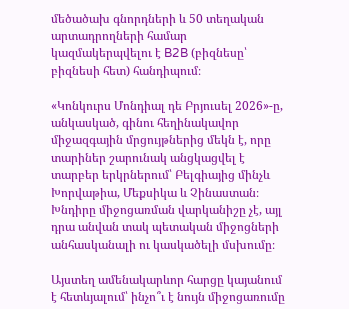մեծածախ գնորդների և 50 տեղական արտադրողների համար կազմակերպվելու է B2B (բիզնեսը՝ բիզնեսի հետ) հանդիպում։

«Կոնկուրս Մոնդիալ դե Բրյուսել 2026»-ը, անկասկած, գինու հեղինակավոր միջազգային մրցույթներից մեկն է, որը տարիներ շարունակ անցկացվել է տարբեր երկրներում՝ Բելգիայից մինչև Խորվաթիա, Մեքսիկա և Չինաստան։ Խնդիրը միջոցառման վարկանիշը չէ, այլ դրա անվան տակ պետական միջոցների անհասկանալի ու կասկածելի մսխումը։

Այստեղ ամենակարևոր հարցը կայանում է հետևյալում՝ ինչո՞ւ է նույն միջոցառումը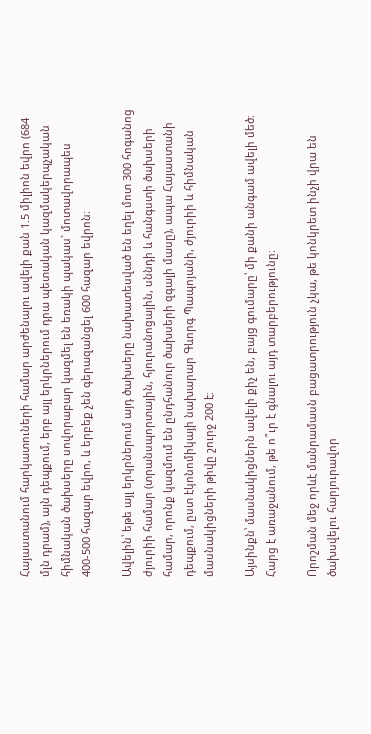Հայաստանում հարկատուների համար արժենալու ավելի քան 1.5 միլիոն եվրո (684 մլն դրամ), այն դեպքում, երբ այլ երկրներում դրա պետական կազմակերպչական հիմնական ծախսերը սովորաբար կազմել են եռակի պակաս` մոտավորապես 400-500 հազար եվրո, և երբեք չեն գերազանցել 600 հազար եվրոն։

Ավելին՝ եթե այլ երկրներում այդ ծախսերը նախատեսված են եղել մոտ 300 հոգանոց ժյուրիի համար (տրանսպորտային, հյուրանոցային, սննդի և հանգստի ծախսերի համար, որոնք կազմում են ընդհանուր ծախսերի զգալի մասը), ապա Հայաստանի դեպքում, ըստ էկոնոմիկայի նախարար Գևորգ Պապոյանի, ժյուրիի և հիմնական մասնակիցների թիվը շուրջ 200 է։

Այսինքն՝ մասնակիցներն ավելի քիչ են, բայց գումարը՝ մի քանի անգամ ավելի մեծ։ Հարց է առաջանում, թե ո՞ւր է գնալու այդ տարբերությունը։

Որոշման մեջ որևէ մանրամասն բացատրություն չկա, թե կոնկրետ ինչի վրա են ծախսվելու հարյուրավոր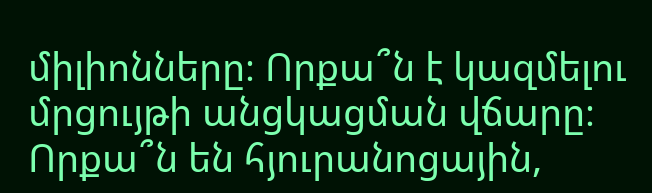միլիոնները։ Որքա՞ն է կազմելու մրցույթի անցկացման վճարը։ Որքա՞ն են հյուրանոցային,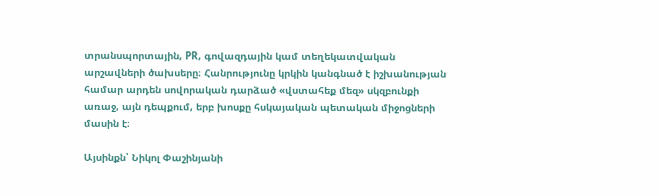տրանսպորտային, PR, գովազդային կամ տեղեկատվական արշավների ծախսերը։ Հանրությունը կրկին կանգնած է իշխանության համար արդեն սովորական դարձած «վստահեք մեզ» սկզբունքի առաջ, այն դեպքում, երբ խոսքը հսկայական պետական միջոցների մասին է։

Այսինքն՝ Նիկոլ Փաշինյանի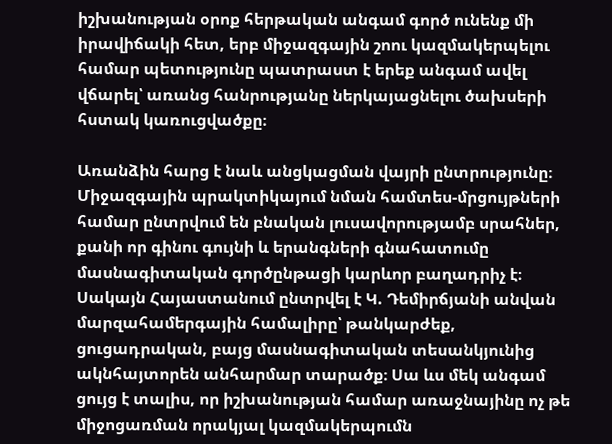իշխանության օրոք հերթական անգամ գործ ունենք մի իրավիճակի հետ, երբ միջազգային շոու կազմակերպելու համար պետությունը պատրաստ է երեք անգամ ավել վճարել՝ առանց հանրությանը ներկայացնելու ծախսերի հստակ կառուցվածքը։

Առանձին հարց է նաև անցկացման վայրի ընտրությունը։ Միջազգային պրակտիկայում նման համտես-մրցույթների համար ընտրվում են բնական լուսավորությամբ սրահներ, քանի որ գինու գույնի և երանգների գնահատումը մասնագիտական գործընթացի կարևոր բաղադրիչ է։ Սակայն Հայաստանում ընտրվել է Կ. Դեմիրճյանի անվան մարզահամերգային համալիրը՝ թանկարժեք, ցուցադրական, բայց մասնագիտական տեսանկյունից ակնհայտորեն անհարմար տարածք։ Սա ևս մեկ անգամ ցույց է տալիս, որ իշխանության համար առաջնայինը ոչ թե միջոցառման որակյալ կազմակերպումն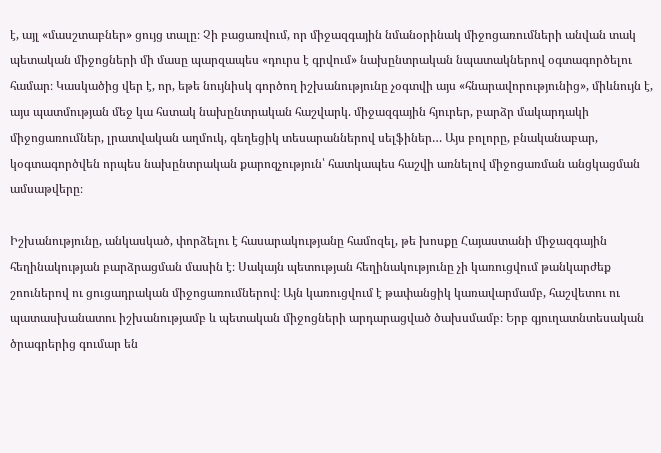է, այլ «մասշտաբներ» ցույց տալը։ Չի բացառվում, որ միջազգային նմանօրինակ միջոցառումների անվան տակ պետական միջոցների մի մասը պարզապես «դուրս է գրվում» նախընտրական նպատակներով օգտագործելու համար։ Կասկածից վեր է, որ, եթե նույնիսկ գործող իշխանությունը չօգտվի այս «հնարավորությունից», միևնույն է, այս պատմության մեջ կա հստակ նախընտրական հաշվարկ. միջազգային հյուրեր, բարձր մակարդակի միջոցառումներ, լրատվական աղմուկ, գեղեցիկ տեսարաններով սելֆիներ… Այս բոլորը, բնականաբար, կօգտագործվեն որպես նախընտրական քարոզչություն՝ հատկապես հաշվի առնելով միջոցառման անցկացման ամսաթվերը։

Իշխանությունը, անկասկած, փորձելու է հասարակությանը համոզել, թե խոսքը Հայաստանի միջազգային հեղինակության բարձրացման մասին է։ Սակայն պետության հեղինակությունը չի կառուցվում թանկարժեք շոուներով ու ցուցադրական միջոցառումներով։ Այն կառուցվում է թափանցիկ կառավարմամբ, հաշվետու ու պատասխանատու իշխանությամբ և պետական միջոցների արդարացված ծախսմամբ։ Երբ գյուղատնտեսական ծրագրերից գումար են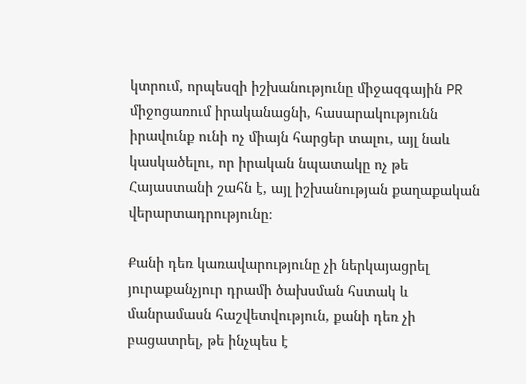կտրում, որպեսզի իշխանությունը միջազգային PR միջոցառում իրականացնի, հասարակությունն իրավունք ունի ոչ միայն հարցեր տալու, այլ նաև կասկածելու, որ իրական նպատակը ոչ թե Հայաստանի շահն է, այլ իշխանության քաղաքական վերարտադրությունը։

Քանի դեռ կառավարությունը չի ներկայացրել յուրաքանչյուր դրամի ծախսման հստակ և մանրամասն հաշվետվություն, քանի դեռ չի բացատրել, թե ինչպես է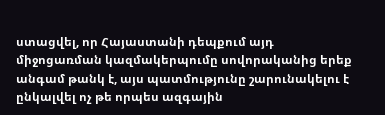ստացվել, որ Հայաստանի դեպքում այդ միջոցառման կազմակերպումը սովորականից երեք անգամ թանկ է, այս պատմությունը շարունակելու է ընկալվել ոչ թե որպես ազգային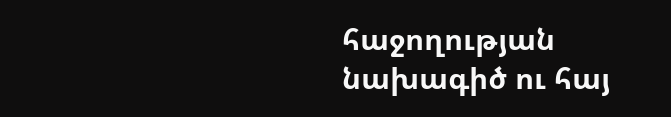հաջողության նախագիծ ու հայ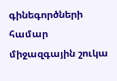գինեգործների համար միջազգային շուկա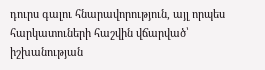դուրս գալու հնարավորություն, այլ որպես հարկատուների հաշվին վճարված՝ իշխանության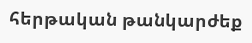հերթական թանկարժեք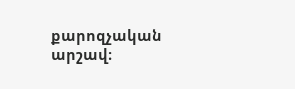քարոզչական արշավ։